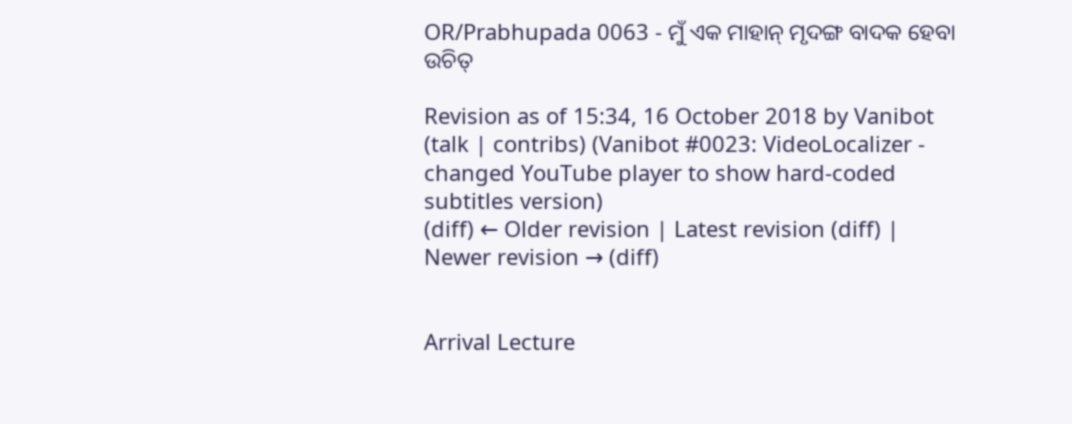OR/Prabhupada 0063 - ମୁଁ ଏକ ମାହାନ୍ ମୃଦଙ୍ଗ ବାଦକ ହେବା ଉଚିତ୍

Revision as of 15:34, 16 October 2018 by Vanibot (talk | contribs) (Vanibot #0023: VideoLocalizer - changed YouTube player to show hard-coded subtitles version)
(diff) ← Older revision | Latest revision (diff) | Newer revision → (diff)


Arrival Lecture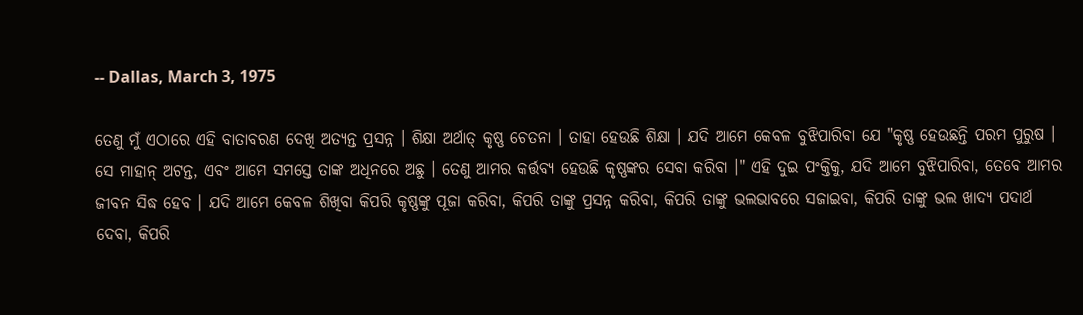-- Dallas, March 3, 1975

ତେଣୁ ମୁଁ ଏଠାରେ ଏହି ବାତାବରଣ ଦେଖି ଅତ୍ୟନ୍ତ ପ୍ରସନ୍ନ । ଶିକ୍ଷା ଅର୍ଥାତ୍ କୃଷ୍ଣ ଚେତନା । ତାହା ହେଉଛି ଶିକ୍ଷା । ଯଦି ଆମେ କେବଳ ବୁଝିପାରିବା ଯେ "କୃଷ୍ଣ ହେଉଛନ୍ତି ପରମ ପୁରୁଷ । ସେ ମାହାନ୍ ଅଟନ୍ତ, ଏବଂ ଆମେ ସମସ୍ତେ ତାଙ୍କ ଅଧିନରେ ଅଛୁ । ତେଣୁ ଆମର କର୍ତ୍ତବ୍ୟ ହେଉଛି କୃଷ୍ଣଙ୍କର ସେବା କରିବା ।" ଏହି ଦୁଇ ପଂକ୍ତିକୁ, ଯଦି ଆମେ ବୁଝିପାରିବା, ତେବେ ଆମର ଜୀବନ ସିଦ୍ଧ ହେବ । ଯଦି ଆମେ କେବଳ ଶିଖିବା କିପରି କୃଷ୍ଣଙ୍କୁ ପୂଜା କରିବା, କିପରି ତାଙ୍କୁ ପ୍ରସନ୍ନ କରିବା, କିପରି ତାଙ୍କୁ ଭଲଭାବରେ ସଜାଇବା, କିପରି ତାଙ୍କୁ ଭଲ ଖାଦ୍ୟ ପଦାର୍ଥ ଦେବା, କିପରି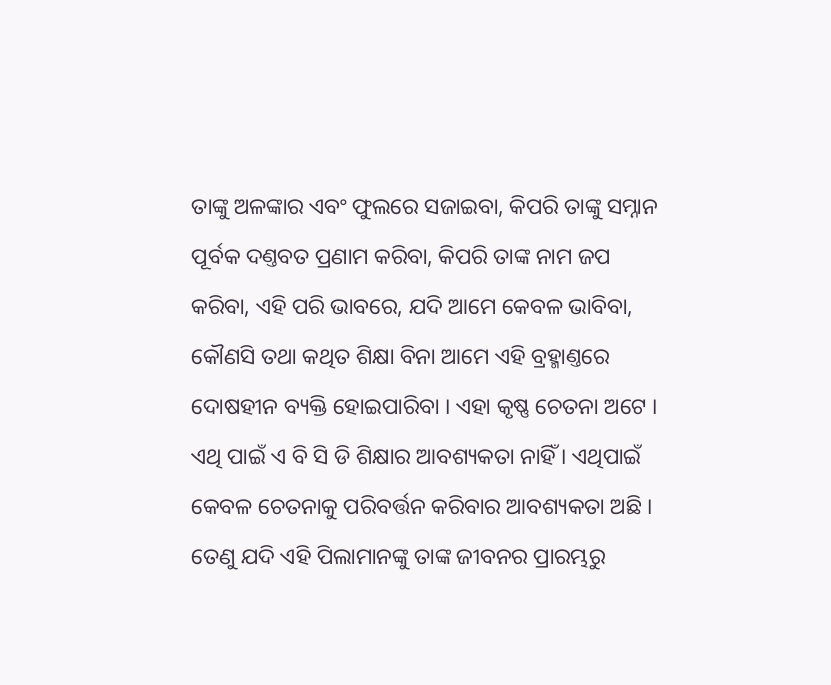ତାଙ୍କୁ ଅଳଙ୍କାର ଏବଂ ଫୁଲରେ ସଜାଇବା, କିପରି ତାଙ୍କୁ ସମ୍ନାନ ପୂର୍ବକ ଦଣ୍ତବତ ପ୍ରଣାମ କରିବା, କିପରି ତାଙ୍କ ନାମ ଜପ କରିବା, ଏହି ପରି ଭାବରେ, ଯଦି ଆମେ କେବଳ ଭାବିବା, କୌଣସି ତଥା କଥିତ ଶିକ୍ଷା ବିନା ଆମେ ଏହି ବ୍ରହ୍ମାଣ୍ତରେ ଦୋଷହୀନ ବ୍ୟକ୍ତି ହୋଇପାରିବା । ଏହା କୃଷ୍ଣ ଚେତନା ଅଟେ । ଏଥି ପାଇଁ ଏ ବି ସି ଡି ଶିକ୍ଷାର ଆବଶ୍ୟକତା ନାହିଁ । ଏଥିପାଇଁ କେବଳ ଚେତନାକୁ ପରିବର୍ତ୍ତନ କରିବାର ଆବଶ୍ୟକତା ଅଛି । ତେଣୁ ଯଦି ଏହି ପିଲାମାନଙ୍କୁ ତାଙ୍କ ଜୀବନର ପ୍ରାରମ୍ଭରୁ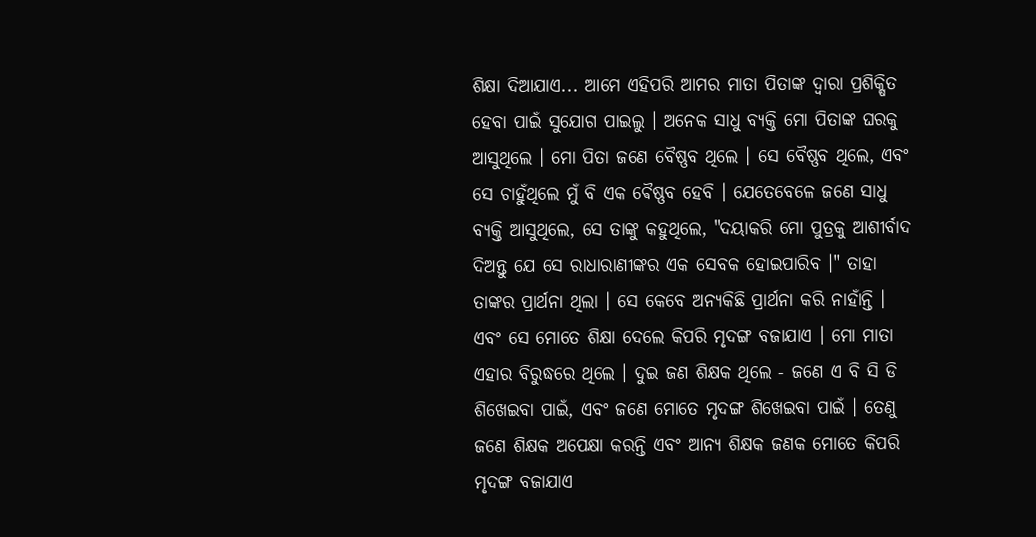ଶିକ୍ଷା ଦିଆଯାଏ... ଆମେ ଏହିପରି ଆମର ମାତା ପିତାଙ୍କ ଦ୍ଵାରା ପ୍ରଶିକ୍ଷିତ ହେବା ପାଇଁ ସୁଯୋଗ ପାଇଲୁ । ଅନେକ ସାଧୁ ବ୍ୟକ୍ତି ମୋ ପିତାଙ୍କ ଘରକୁ ଆସୁଥିଲେ । ମୋ ପିତା ଜଣେ ବୈଷ୍ଣବ ଥିଲେ । ସେ ବୈଷ୍ଣବ ଥିଲେ, ଏବଂ ସେ ଚାହୁଁଥିଲେ ମୁଁ ବି ଏକ ଵୈଷ୍ଣବ ହେବି । ଯେତେବେଳେ ଜଣେ ସାଧୁ ବ୍ୟକ୍ତି ଆସୁଥିଲେ, ସେ ତାଙ୍କୁ କହୁଥିଲେ, "ଦୟାକରି ମୋ ପୁତ୍ରକୁ ଆଶୀର୍ବାଦ ଦିଅନ୍ତୁ ଯେ ସେ ରାଧାରାଣୀଙ୍କର ଏକ ସେବକ ହୋଇପାରିବ ।" ତାହା ତାଙ୍କର ପ୍ରାର୍ଥନା ଥିଲା । ସେ କେବେ ଅନ୍ୟକିଛି ପ୍ରାର୍ଥନା କରି ନାହାଁନ୍ତି । ଏବଂ ସେ ମୋତେ ଶିକ୍ଷା ଦେଲେ କିପରି ମୃଦଙ୍ଗ ବଜାଯାଏ । ମୋ ମାତା ଏହାର ବିରୁଦ୍ଧରେ ଥିଲେ । ଦୁଇ ଜଣ ଶିକ୍ଷକ ଥିଲେ - ଜଣେ ଏ ବି ସି ଡି ଶିଖେଇବା ପାଇଁ, ଏବଂ ଜଣେ ମୋତେ ମୃଦଙ୍ଗ ଶିଖେଇବା ପାଇଁ । ତେଣୁ ଜଣେ ଶିକ୍ଷକ ଅପେକ୍ଷା କରନ୍ତି ଏବଂ ଆନ୍ୟ ଶିକ୍ଷକ ଜଣକ ମୋତେ କିପରି ମୃଦଙ୍ଗ ବଜାଯାଏ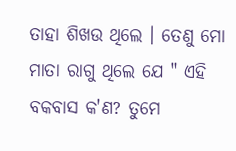ତାହା ଶିଖଉ ଥିଲେ । ତେଣୁ ମୋ ମାତା ରାଗୁ ଥିଲେ ଯେ " ଏହି ବକବାସ କ'ଣ? ତୁମେ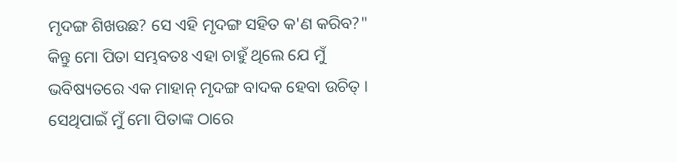ମୃଦଙ୍ଗ ଶିଖଉଛ? ସେ ଏହି ମୃଦଙ୍ଗ ସହିତ କ'ଣ କରିବ?" କିନ୍ତୁ ମୋ ପିତା ସମ୍ଭବତଃ ଏହା ଚାହୁଁ ଥିଲେ ଯେ ମୁଁ ଭବିଷ୍ୟତରେ ଏକ ମାହାନ୍ ମୃଦଙ୍ଗ ବାଦକ ହେବା ଉଚିତ୍ । ସେଥିପାଇଁ ମୁଁ ମୋ ପିତାଙ୍କ ଠାରେ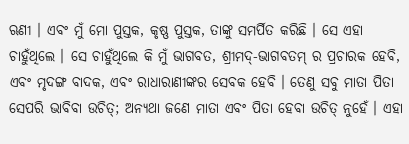ଋଣୀ । ଏବଂ ମୁଁ ମୋ ପୁସ୍ତକ, କୃଷ୍ଣ ପୁସ୍ତକ, ତାଙ୍କୁ ସମର୍ପିତ କରିଛି । ସେ ଏହା ଚାହୁଁଥିଲେ । ସେ ଚାହୁଁଥିଲେ କି ମୁଁ ଭାଗବତ, ଶ୍ରୀମଦ୍-ଭାଗବତମ୍ ର ପ୍ରଚାରକ ହେବି, ଏବଂ ମୃଦଙ୍ଗ ବାଦକ, ଏବଂ ରାଧାରାଣୀଙ୍କର ସେବକ ହେବି । ତେଣୁ ସବୁ ମାତା ପିତା ସେପରି ଭାବିବା ଉଚିତ୍; ଅନ୍ୟଥା ଜଣେ ମାତା ଏବଂ ପିତା ହେବା ଉଚିତ୍ ନୁହେଁ । ଏହା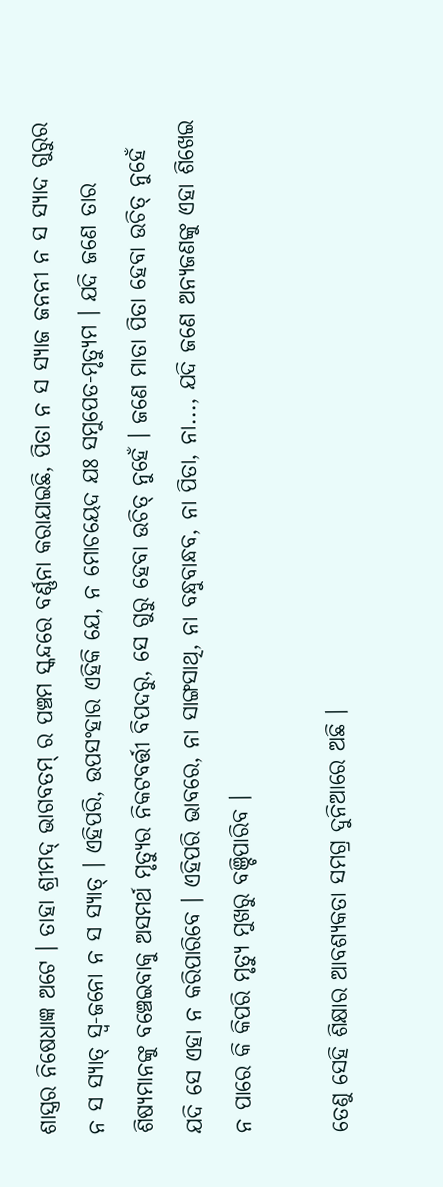ଶାସ୍ତ୍ରର ନିଷେଧାଜ୍ଞ ଅଟେ । ତାହା ଶ୍ରୀମଦ୍ ଭାଗବତମ୍ ର ପଞ୍ଚମ ସ୍କନ୍ଦରେ ବର୍ଣ୍ଣନା କରାଯାଇଛି, ପିତା ନ ସ ସ୍ୟାଜ ଜନନୀ ନ ସ ସ୍ୟାଦ ଗୁରୁର ନ ସ ସ୍ୟାତ୍ ସ୍ଵ-ଜନୋ ନ ସ ସ୍ୟାତ୍ । ଏହିପରି, ଉପସଂହାର ଏହିକି ଯେ, ନ ମୋଚୟେଦ ଯଃ ସମୁପେତ-ମୃତ୍ୟୁମ । ଯଦି ଜଣେ ତାର ଶିଷ୍ୟମାନଙ୍କୁ ବଞ୍ଚେଇବାକୁ ଅସମର୍ଥ ମୃତ୍ୟୁର ନିକଟବର୍ତ୍ତୀ ବିପଦରୁ, ସେ ଗୁରୁ ହେବା ଉଚିତ୍ ନୁହେଁ । ଜଣେ ମାତା ପିତା ହେବା ଉଚିତ୍ ନୁହେଁ ଯଦି ସେ ଏହା ନ କରିପାରିବେ । ଏହିପରି ଭାବରେ, ନା ସାଙ୍ଗସାଥି, ନା ବନ୍ଧୁବାନ୍ଧବ, ନା ପିତା, ନା..., ଯଦି ଜଣେ ଅନ୍ୟଜଣଙ୍କୁ ଏହା ଶିଖେଇ ନ ପାରେ କି କିପରି ମୃତ୍ୟୁ ମୁଖରୁ ବଞ୍ଚିପାରିବ ।

ତେଣୁ ସେହି ଶିକ୍ଷାର ଆବଶ୍ୟକତା ସମଗ୍ର ଦୁନିଆରେ ଅଛି ।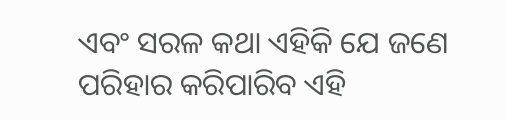ଏବଂ ସରଳ କଥା ଏହିକି ଯେ ଜଣେ ପରିହାର କରିପାରିବ ଏହି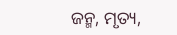ଜନ୍ମ, ମୃତ୍ୟ,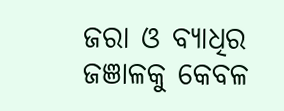ଜରା ଓ ବ୍ୟାଧିର ଜଞାଳକୁ କେବଳ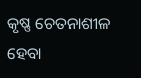କୃଷ୍ଣ ଚେତନାଶୀଳ ହେବା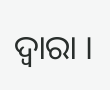ଦ୍ଵାରା ।